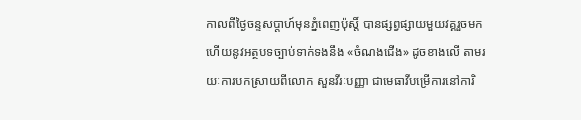កាលពីថ្ងៃចន្ទសប្ដាហ៍មុនភ្នំពេញប៉ុស្តិ៍ បានផ្សព្វផ្សាយមួយវគ្គរួចមកហើយនូវអត្ថបទច្បាប់ទាក់ទងនឹង «ចំណងជើង» ដូចខាងលើ តាមរយៈការបកស្រាយពីលោក សួនវីរៈបញ្ញា ជាមេធាវីបម្រើការនៅការិ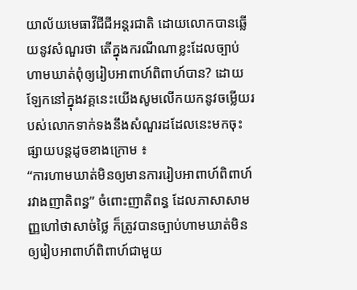យាល័យមេធាវីជីជីអន្តរជាតិ ដោយលោកបានឆ្លើយនូវសំណួរថា តើក្នុងករណីណាខ្លះដែលច្បាប់ហាមឃាត់ពុំឲ្យរៀបអាពាហ៍ពិពាហ៍បាន? ដោយឡែកនៅក្នុងវគ្គនេះយើងសូមលើកយកនូវចម្លើយរបស់លោកទាក់ទងនឹងសំណួរដដែលនេះមកចុះផ្សាយបន្ដដូចខាងក្រោម ៖
“ការហាមឃាត់មិនឲ្យមានការរៀបអាពាហ៍ពិពាហ៍រវាងញាតិពន្ធ” ចំពោះញាតិពន្ធ ដែលភាសាសាមញ្ញហៅថាសាច់ថ្លៃ ក៏ត្រូវបានច្បាប់ហាមឃាត់មិនឲ្យរៀបអាពាហ៍ពិពាហ៍ជាមួយ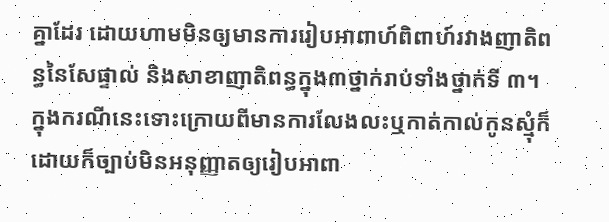គ្នាដែរ ដោយហាមមិនឲ្យមានការរៀបអាពាហ៍ពិពាហ៍រវាងញាតិពន្ធនៃសែផ្ទាល់ និងសាខាញាតិពន្ធក្នុង៣ថ្នាក់រាប់ទាំងថ្នាក់ទី ៣។
ក្នុងករណីនេះទោះក្រោយពីមានការលែងលះឬកាត់កាល់កូនស្មុំក៏ដោយក៏ច្បាប់មិនអនុញ្ញាតឲ្យរៀបអាពា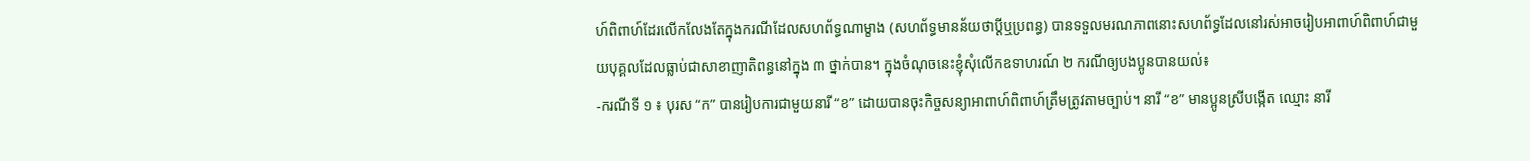ហ៍ពិពាហ៍ដែរលើកលែងតែក្នុងករណីដែលសហព័ទ្ធណាម្ខាង (សហព័ទ្ធមានន័យថាប្តីឬប្រពន្ធ) បានទទួលមរណភាពនោះសហព័ទ្ធដែលនៅរស់អាចរៀបអាពាហ៍ពិពាហ៍ជាមួយបុគ្គលដែលធ្លាប់ជាសាខាញាតិពន្ធនៅក្នុង ៣ ថ្នាក់បាន។ ក្នុងចំណុចនេះខ្ញុំសុំលើកឧទាហរណ៍ ២ ករណីឲ្យបងប្អូនបានយល់៖
-ករណីទី ១ ៖ បុរស “ក” បានរៀបការជាមួយនារី “ខ” ដោយបានចុះកិច្ចសន្យាអាពាហ៍ពិពាហ៍ត្រឹមត្រូវតាមច្បាប់។ នារី “ខ” មានប្អូនស្រីបង្កើត ឈ្មោះ នារី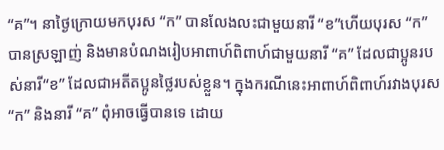“គ”។ នាថ្ងៃក្រោយមកបុរស “ក” បានលែងលះជាមួយនារី “ខ”ហើយបុរស “ក” បានស្រឡាញ់ និងមានបំណងរៀបអាពាហ៍ពិពាហ៍ជាមួយនារី “គ” ដែលជាប្អូនរបស់នារី“ខ” ដែលជាអតីតប្អូនថ្លៃរបស់ខ្លួន។ ក្នុងករណីនេះអាពាហ៍ពិពាហ៍រវាងបុរស “ក” និងនារី “គ” ពុំអាចធ្វើបានទេ ដោយ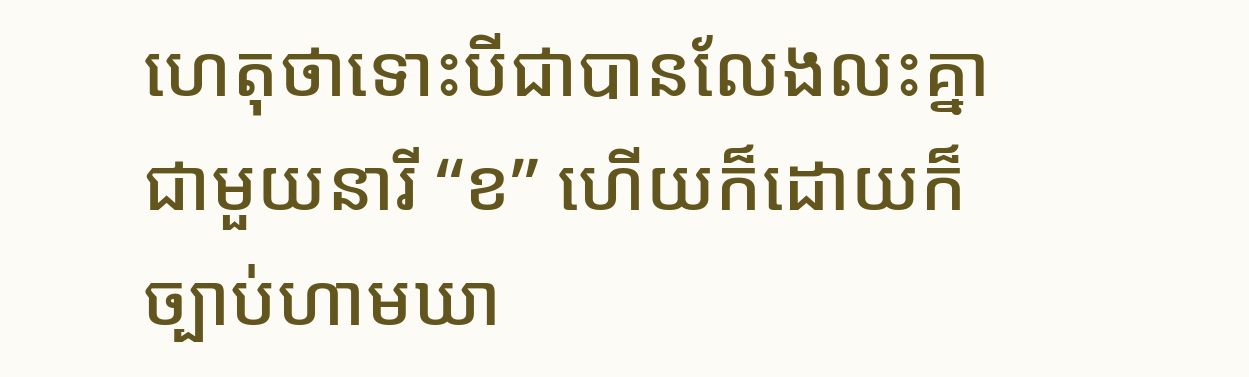ហេតុថាទោះបីជាបានលែងលះគ្នាជាមួយនារី “ខ” ហើយក៏ដោយក៏ច្បាប់ហាមឃា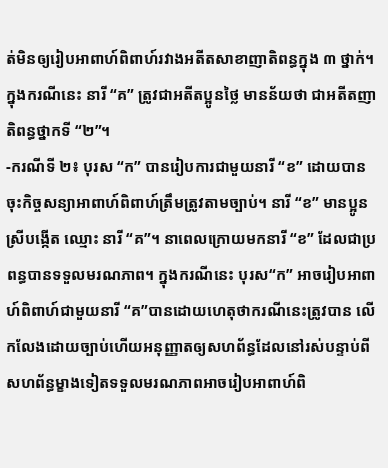ត់មិនឲ្យរៀបអាពាហ៍ពិពាហ៍រវាងអតីតសាខាញាតិពន្ធក្នុង ៣ ថ្នាក់។ ក្នុងករណីនេះ នារី “គ” ត្រូវជាអតីតប្អូនថ្លៃ មានន័យថា ជាអតីតញាតិពន្ធថ្នាកទី “២”។
-ករណីទី ២៖ បុរស “ក” បានរៀបការជាមួយនារី “ខ” ដោយបានចុះកិច្ចសន្យាអាពាហ៍ពិពាហ៍ត្រឹមត្រូវតាមច្បាប់។ នារី “ខ” មានប្អូនស្រីបង្កើត ឈ្មោះ នារី “គ”។ នាពេលក្រោយមកនារី “ខ” ដែលជាប្រពន្ធបានទទួលមរណភាព។ ក្នុងករណីនេះ បុរស“ក” អាចរៀបអាពាហ៍ពិពាហ៍ជាមួយនារី “គ”បានដោយហេតុថាករណីនេះត្រូវបាន លើកលែងដោយច្បាប់ហើយអនុញ្ញាតឲ្យសហព័ន្ធដែលនៅរស់បន្ទាប់ពីសហព័ន្ធម្ខាងទៀតទទួលមរណភាពអាចរៀបអាពាហ៍ពិ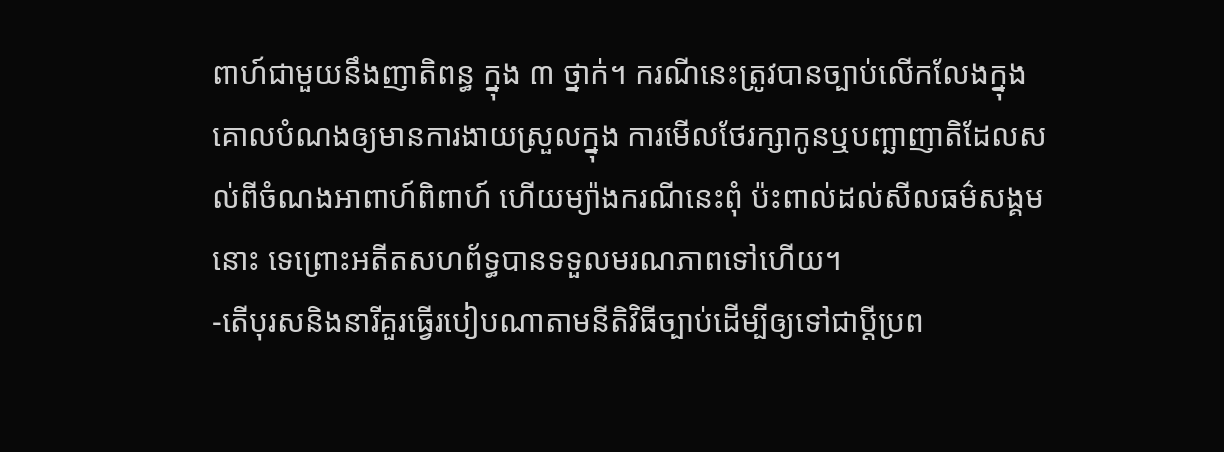ពាហ៍ជាមួយនឹងញាតិពន្ធ ក្នុង ៣ ថ្នាក់។ ករណីនេះត្រូវបានច្បាប់លើកលែងក្នុងគោលបំណងឲ្យមានការងាយស្រួលក្នុង ការមើលថែរក្សាកូនឬបញ្ឆាញាតិដែលសល់ពីចំណងអាពាហ៍ពិពាហ៍ ហើយម្យ៉ាងករណីនេះពុំ ប៉ះពាល់ដល់សីលធម៌សង្គមនោះ ទេព្រោះអតីតសហព័ទ្ធបានទទួលមរណភាពទៅហើយ។
-តើបុរសនិងនារីគួរធ្វើរបៀបណាតាមនីតិវិធីច្បាប់ដើម្បីឲ្យទៅជាប្តីប្រព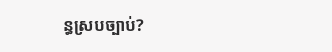ន្ធស្របច្បាប់?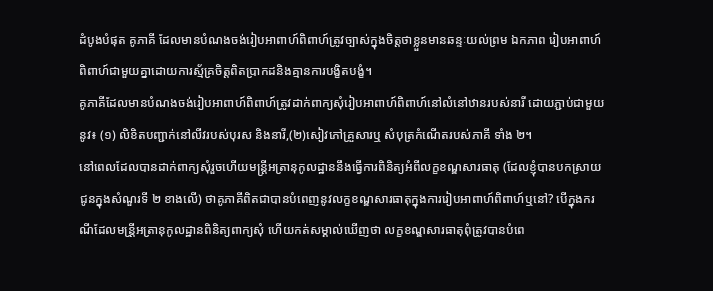ដំបូងបំផុត គូភាគី ដែលមានបំណងចង់រៀបអាពាហ៍ពិពាហ៍ត្រូវច្បាស់ក្នុងចិត្តថាខ្លួនមានឆន្ទៈយល់ព្រម ឯកភាព រៀបអាពាហ៍ពិពាហ៍ជាមួយគ្នាដោយការស្ម័គ្រចិត្តពិតប្រាកដនិងគ្មានការបង្ខិតបង្ខំ។
គូភាគីដែលមានបំណងចង់រៀបអាពាហ៍ពិពាហ៍ត្រូវដាក់ពាក្យសុំរៀបអាពាហ៍ពិពាហ៍នៅលំនៅឋានរបស់នារី ដោយភ្ជាប់ជាមួយនូវ៖ (១) លិខិតបញ្ជាក់នៅលីវរបស់បុរស និងនារី,(២)សៀវភៅគ្រួសារឬ សំបុត្រកំណើតរបស់ភាគី ទាំង ២។
នៅពេលដែលបានដាក់ពាក្យសុំរួចហើយមន្ត្រីអត្រានុកូលដ្ឋាននឹងធ្វើការពិនិត្យអំពីលក្ខខណ្ឌសារធាតុ (ដែលខ្ញុំបានបកស្រាយជូនក្នុងសំណួរទី ២ ខាងលើ) ថាគូភាគីពិតជាបានបំពេញនូវលក្ខខណ្ឌសារធាតុក្នុងការរៀបអាពាហ៍ពិពាហ៍ឬនៅ? បើក្នុងករណីដែលមន្រី្តអត្រានុកូលដ្ឋានពិនិត្យពាក្យសុំ ហើយកត់សម្គាល់ឃើញថា លក្ខខណ្ឌសារធាតុពុំត្រូវបានបំពេ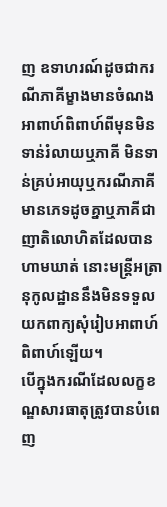ញ ឧទាហរណ៍ដូចជាករណីភាគីម្ខាងមានចំណងអាពាហ៍ពិពាហ៍ពីមុនមិនទាន់រំលាយឬភាគី មិនទាន់គ្រប់អាយុឬករណីភាគីមានភេទដូចគ្នាឬភាគីជាញាតិលោហិតដែលបានហាមឃាត់ នោះមន្ត្រីអត្រានុកូលដ្ឋាននឹងមិនទទួលយកពាក្យសុំរៀបអាពាហ៍ពិពាហ៍ឡើយ។
បើក្នុងករណីដែលលក្ខខណ្ឌសារធាតុត្រូវបានបំពេញ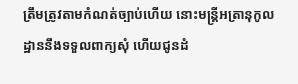ត្រឹមត្រូវតាមកំណត់ច្បាប់ហើយ នោះមន្ត្រីអត្រានុកូលដ្ឋាននឹងទទួលពាក្យសុំ ហើយជូនដំ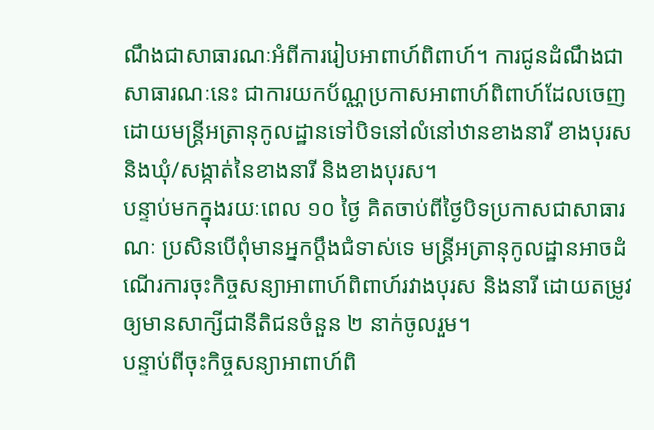ណឹងជាសាធារណៈអំពីការរៀបអាពាហ៍ពិពាហ៍។ ការជូនដំណឹងជាសាធារណៈនេះ ជាការយកប័ណ្ណប្រកាសអាពាហ៍ពិពាហ៍ដែលចេញដោយមន្ត្រីអត្រានុកូលដ្ឋានទៅបិទនៅលំនៅឋានខាងនារី ខាងបុរស និងឃុំ/សង្កាត់នៃខាងនារី និងខាងបុរស។
បន្ទាប់មកក្នុងរយៈពេល ១០ ថ្ងៃ គិតចាប់ពីថ្ងៃបិទប្រកាសជាសាធារណៈ ប្រសិនបើពុំមានអ្នកប្តឹងជំទាស់ទេ មន្ត្រីអត្រានុកូលដ្ឋានអាចដំណើរការចុះកិច្ចសន្យាអាពាហ៍ពិពាហ៍រវាងបុរស និងនារី ដោយតម្រូវឲ្យមានសាក្សីជានីតិជនចំនួន ២ នាក់ចូលរួម។
បន្ទាប់ពីចុះកិច្ចសន្យាអាពាហ៍ពិ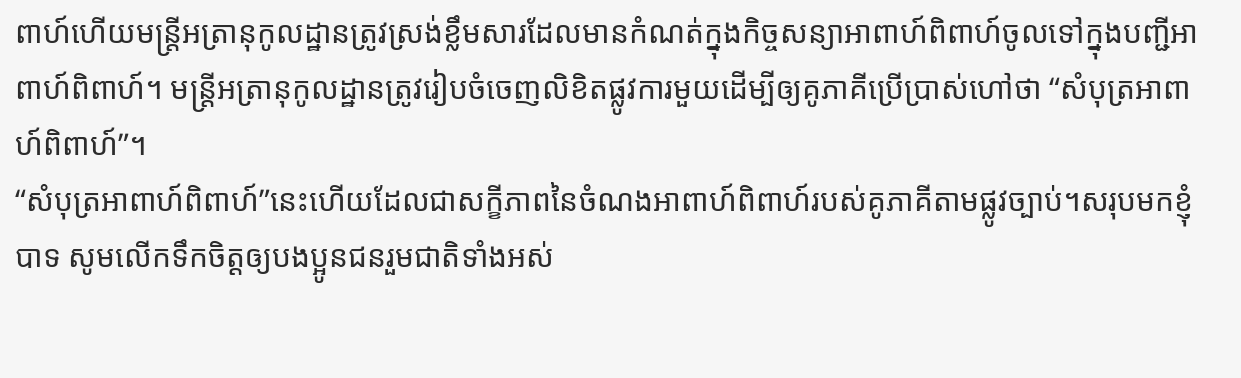ពាហ៍ហើយមន្ត្រីអត្រានុកូលដ្ឋានត្រូវស្រង់ខ្លឹមសារដែលមានកំណត់ក្នុងកិច្ចសន្យាអាពាហ៍ពិពាហ៍ចូលទៅក្នុងបញ្ជីអាពាហ៍ពិពាហ៍។ មន្ត្រីអត្រានុកូលដ្ឋានត្រូវរៀបចំចេញលិខិតផ្លូវការមួយដើម្បីឲ្យគូភាគីប្រើប្រាស់ហៅថា “សំបុត្រអាពាហ៍ពិពាហ៍”។
“សំបុត្រអាពាហ៍ពិពាហ៍”នេះហើយដែលជាសក្ខីភាពនៃចំណងអាពាហ៍ពិពាហ៍របស់គូភាគីតាមផ្លូវច្បាប់។សរុបមកខ្ញុំបាទ សូមលើកទឹកចិត្តឲ្យបងប្អូនជនរួមជាតិទាំងអស់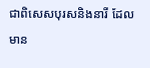ជាពិសេសបុរសនិងនារី ដែលមាន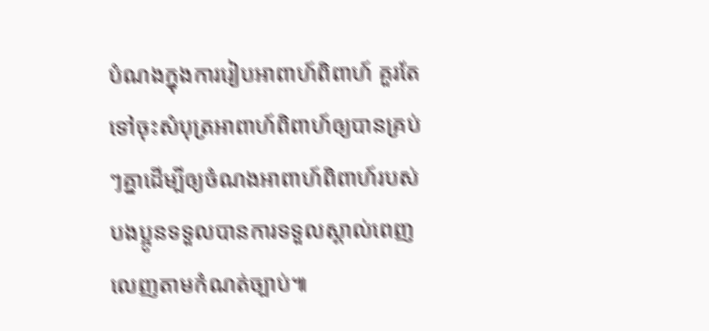បំណងក្នុងការរៀបអាពាហ៍ពិពាហ៍ គួរតែទៅចុះសំបុត្រអាពាហ៍ពិពាហ៍ឲ្យបានគ្រប់ៗគ្នាដើម្បីឲ្យចំណងអាពាហ៍ពិពាហ៍របស់បងប្អូនទទួលបានការទទួលស្គាល់ពេញលេញតាមកំណត់ច្បាប់៕